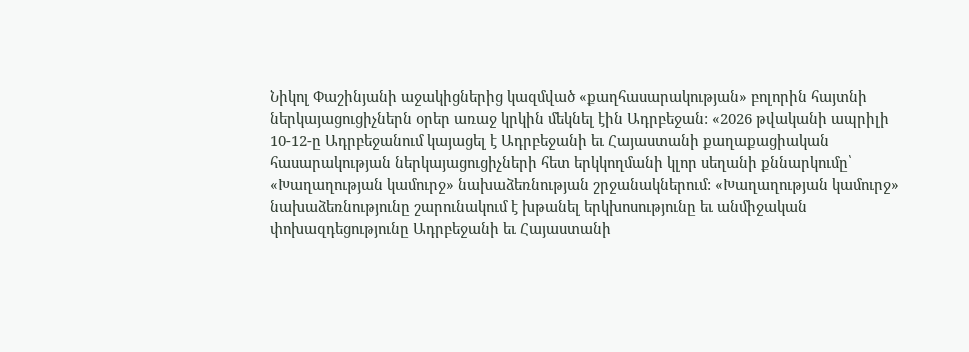Նիկոլ Փաշինյանի աջակիցներից կազմված «քաղհասարակության» բոլորին հայտնի ներկայացուցիչներն օրեր առաջ կրկին մեկնել էին Ադրբեջան: «2026 թվականի ապրիլի 10-12-ը Ադրբեջանում կայացել է Ադրբեջանի եւ Հայաստանի քաղաքացիական հասարակության ներկայացուցիչների հետ երկկողմանի կլոր սեղանի քննարկումը՝ «Խաղաղության կամուրջ» նախաձեռնության շրջանակներում: «Խաղաղության կամուրջ» նախաձեռնությունը շարունակում է խթանել երկխոսությունը եւ անմիջական փոխազդեցությունը Ադրբեջանի եւ Հայաստանի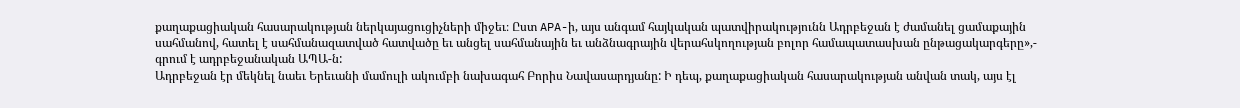քաղաքացիական հասարակության ներկայացուցիչների միջեւ։ Ըստ APA-ի, այս անգամ հայկական պատվիրակությունն Ադրբեջան է ժամանել ցամաքային սահմանով, հատել է սահմանազատված հատվածը եւ անցել սահմանային եւ անձնագրային վերահսկողության բոլոր համապատասխան ընթացակարգերը»,- գրում է ադրբեջանական ԱՊԱ-ն:
Ադրբեջան էր մեկնել նաեւ Երեւանի մամուլի ակումբի նախագահ Բորիս Նավասարդյանը: Ի դեպ, քաղաքացիական հասարակության անվան տակ, այս էլ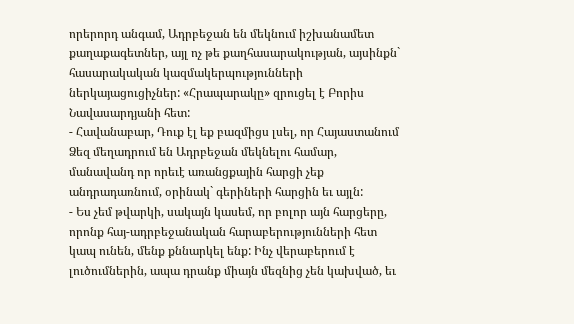որերորդ անգամ, Ադրբեջան են մեկնում իշխանամետ քաղաքագետներ, այլ ոչ թե քաղհասարակության, այսինքն` հասարակական կազմակերպությունների ներկայացուցիչներ: «Հրապարակը» զրուցել է Բորիս Նավասարդյանի հետ:
- Հավանաբար, Դուք էլ եք բազմիցս լսել, որ Հայաստանում Ձեզ մեղադրում են Ադրբեջան մեկնելու համար, մանավանդ որ որեւէ առանցքային հարցի չեք անդրադառնում, օրինակ` գերիների հարցին եւ այլն:
- Ես չեմ թվարկի, սակայն կասեմ, որ բոլոր այն հարցերը, որոնք հայ-ադրբեջանական հարաբերությունների հետ կապ ունեն, մենք քննարկել ենք: Ինչ վերաբերում է լուծումներին, ապա դրանք միայն մեզնից չեն կախված, եւ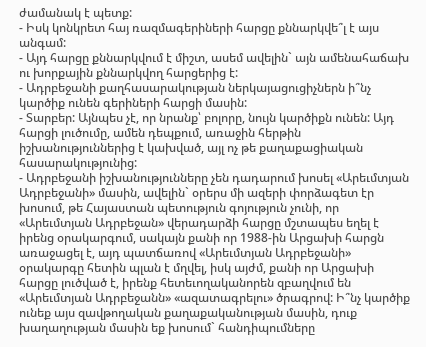ժամանակ է պետք:
- Իսկ կոնկրետ հայ ռազմագերիների հարցը քննարկվե՞լ է այս անգամ:
- Այդ հարցը քննարկվում է միշտ, ասեմ ավելին` այն ամենահաճախ ու խորքային քննարկվող հարցերից է:
- Ադրբեջանի քաղհասարակության ներկայացուցիչներն ի՞նչ կարծիք ունեն գերիների հարցի մասին:
- Տարբեր: Այնպես չէ, որ նրանք՝ բոլորը, նույն կարծիքն ունեն: Այդ հարցի լուծումը, ամեն դեպքում, առաջին հերթին իշխանություններից է կախված, այլ ոչ թե քաղաքացիական հասարակությունից:
- Ադրբեջանի իշխանությունները չեն դադարում խոսել «Արեւմտյան Ադրբեջանի» մասին, ավելին` օրերս մի ազերի փորձագետ էր խոսում, թե Հայաստան պետություն գոյություն չունի, որ «Արեւմտյան Ադրբեջան» վերադարձի հարցը մշտապես եղել է իրենց օրակարգում, սակայն քանի որ 1988-ին Արցախի հարցն առաջացել է, այդ պատճառով «Արեւմտյան Ադրբեջանի» օրակարգը հետին պլան է մղվել, իսկ այժմ, քանի որ Արցախի հարցը լուծված է, իրենք հետեւողականորեն զբաղվում են «Արեւմտյան Ադրբեջանն» «ազատագրելու» ծրագրով: Ի՞նչ կարծիք ունեք այս զավթողական քաղաքականության մասին, դուք խաղաղության մասին եք խոսում` հանդիպումները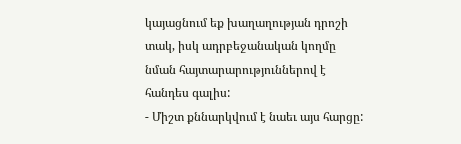կայացնում եք խաղաղության դրոշի տակ, իսկ ադրբեջանական կողմը նման հայտարարություններով է հանդես գալիս:
- Միշտ քննարկվում է նաեւ այս հարցը: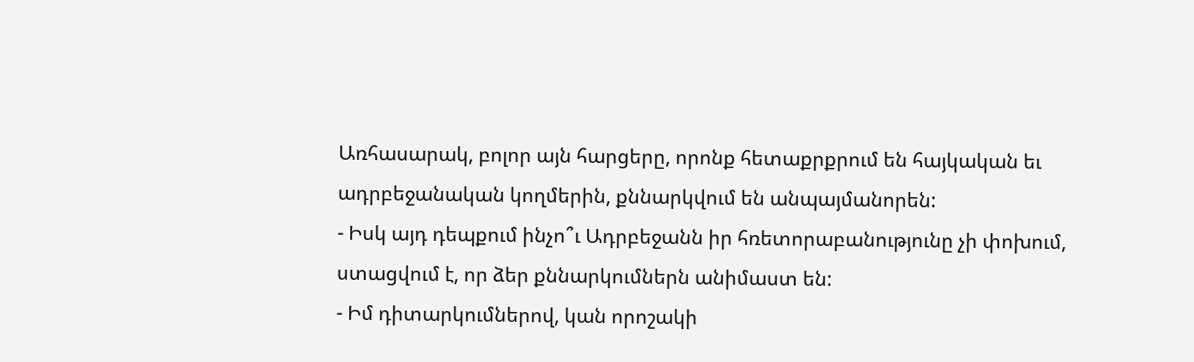Առհասարակ, բոլոր այն հարցերը, որոնք հետաքրքրում են հայկական եւ ադրբեջանական կողմերին, քննարկվում են անպայմանորեն:
- Իսկ այդ դեպքում ինչո՞ւ Ադրբեջանն իր հռետորաբանությունը չի փոխում, ստացվում է, որ ձեր քննարկումներն անիմաստ են:
- Իմ դիտարկումներով, կան որոշակի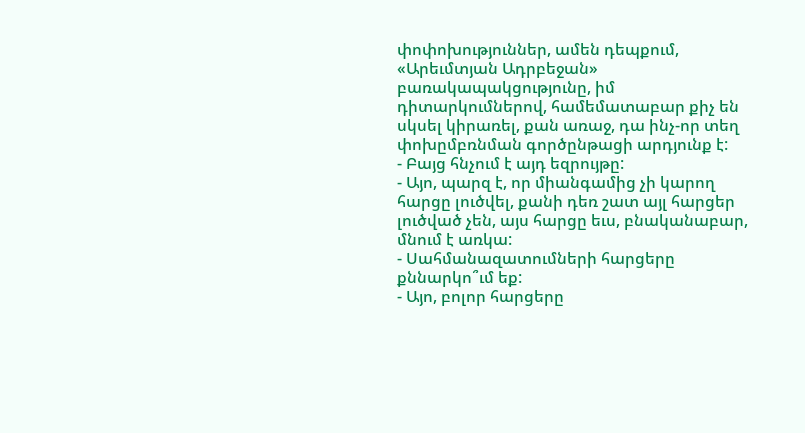փոփոխություններ, ամեն դեպքում, «Արեւմտյան Ադրբեջան» բառակապակցությունը, իմ դիտարկումներով, համեմատաբար քիչ են սկսել կիրառել, քան առաջ, դա ինչ-որ տեղ փոխըմբռնման գործընթացի արդյունք է:
- Բայց հնչում է այդ եզրույթը:
- Այո, պարզ է, որ միանգամից չի կարող հարցը լուծվել, քանի դեռ շատ այլ հարցեր լուծված չեն, այս հարցը եւս, բնականաբար, մնում է առկա:
- Սահմանազատումների հարցերը քննարկո՞ւմ եք:
- Այո, բոլոր հարցերը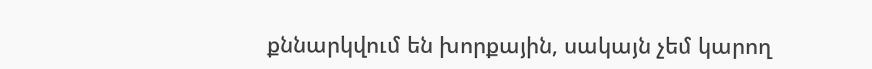քննարկվում են խորքային, սակայն չեմ կարող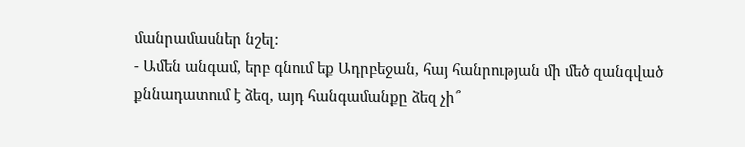մանրամասներ նշել:
- Ամեն անգամ, երբ գնում եք Ադրբեջան, հայ հանրության մի մեծ զանգված քննադատում է ձեզ, այդ հանգամանքը ձեզ չի՞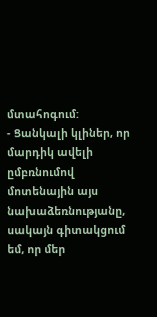մտահոգում:
- Ցանկալի կլիներ, որ մարդիկ ավելի ըմբռնումով մոտենային այս նախաձեռնությանը, սակայն գիտակցում եմ, որ մեր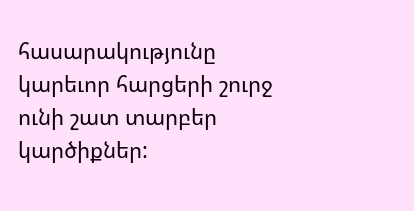հասարակությունը կարեւոր հարցերի շուրջ ունի շատ տարբեր կարծիքներ: